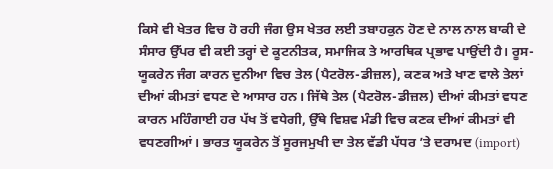ਕਿਸੇ ਵੀ ਖੇਤਰ ਵਿਚ ਹੋ ਰਹੀ ਜੰਗ ਉਸ ਖੇਤਰ ਲਈ ਤਬਾਹਕੁਨ ਹੋਣ ਦੇ ਨਾਲ ਨਾਲ ਬਾਕੀ ਦੇ ਸੰਸਾਰ ਉੱਪਰ ਵੀ ਕਈ ਤਰ੍ਹਾਂ ਦੇ ਕੂਟਨੀਤਕ, ਸਮਾਜਿਕ ਤੇ ਆਰਥਿਕ ਪ੍ਰਭਾਵ ਪਾਉਂਦੀ ਹੈ। ਰੂਸ-ਯੂਕਰੇਨ ਜੰਗ ਕਾਰਨ ਦੁਨੀਆ ਵਿਚ ਤੇਲ (ਪੈਟਰੋਲ-ਡੀਜ਼ਲ), ਕਣਕ ਅਤੇ ਖਾਣ ਵਾਲੇ ਤੇਲਾਂ ਦੀਆਂ ਕੀਮਤਾਂ ਵਧਣ ਦੇ ਆਸਾਰ ਹਨ। ਜਿੱਥੇ ਤੇਲ (ਪੈਟਰੋਲ-ਡੀਜ਼ਲ) ਦੀਆਂ ਕੀਮਤਾਂ ਵਧਣ ਕਾਰਨ ਮਹਿੰਗਾਈ ਹਰ ਪੱਖ ਤੋਂ ਵਧੇਗੀ, ਉੱਥੇ ਵਿਸ਼ਵ ਮੰਡੀ ਵਿਚ ਕਣਕ ਦੀਆਂ ਕੀਮਤਾਂ ਵੀ ਵਧਣਗੀਆਂ। ਭਾਰਤ ਯੂਕਰੇਨ ਤੋਂ ਸੂਰਜਮੁਖੀ ਦਾ ਤੇਲ ਵੱਡੀ ਪੱਧਰ ’ਤੇ ਦਰਾਮਦ (import)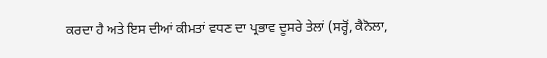ਕਰਦਾ ਹੈ ਅਤੇ ਇਸ ਦੀਆਂ ਕੀਮਤਾਂ ਵਧਣ ਦਾ ਪ੍ਰਭਾਵ ਦੂਸਰੇ ਤੇਲਾਂ (ਸਰ੍ਹੋਂ, ਕੈਨੋਲਾ,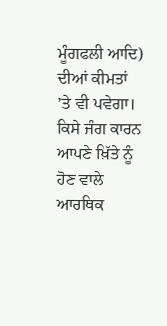ਮੂੰਗਫਲੀ ਆਦਿ) ਦੀਆਂ ਕੀਮਤਾਂ ’ਤੇ ਵੀ ਪਵੇਗਾ।
ਕਿਸੇ ਜੰਗ ਕਾਰਨ ਆਪਣੇ ਖ਼ਿੱਤੇ ਨੂੰ ਹੋਣ ਵਾਲੇ ਆਰਥਿਕ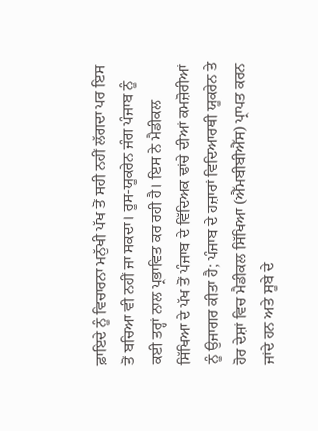ਫ਼ਾਇਦੇ ਨੂੰ ਵਿਚਾਰਨਾ ਮਨੁੱਖੀ ਪੱਖ ਤੋਂ ਸਹੀ ਨਹੀਂ ਲੱਗਦਾ ਪਰ ਇਸ ਤੋਂ ਬਚਿਆ ਵੀ ਨਹੀਂ ਜਾ ਸਕਦਾ। ਰੂਸ-ਯੂਕਰੇਨ ਜੰਗ ਪੰਜਾਬ ਨੂੰ ਕਈ ਤਰ੍ਹਾਂ ਨਾਲ ਪ੍ਰਭਾਵਿਤ ਕਰ ਰਹੀ ਹੈ। ਇਸ ਨੇ ਮੈਡੀਕਲ ਸਿੱਖਿਆ ਦੇ ਪੱਖ ਤੋਂ ਪੰਜਾਬ ਦੇ ਵਿੱਦਿਅਕ ਢਾਂਚੇ ਦੀਆਂ ਕਮਜ਼ੋਰੀਆਂ ਨੂੰ ਉਜਾਗਰ ਕੀਤਾ ਹੈ; ਪੰਜਾਬ ਦੇ ਹਜ਼ਾਰਾਂ ਵਿਦਿਆਰਥੀ ਯੂਕਰੇਨ ਤੇ ਹੋਰ ਦੇਸ਼ਾਂ ਵਿਚ ਮੈਡੀਕਲ ਸਿੱਖਿਆ (ਐੱਮਬੀਬੀਐੱਸ) ਪ੍ਰਾਪਤ ਕਰਨ ਜਾਂਦੇ ਹਨ ਅਤੇ ਸੂਬੇ ਦੇ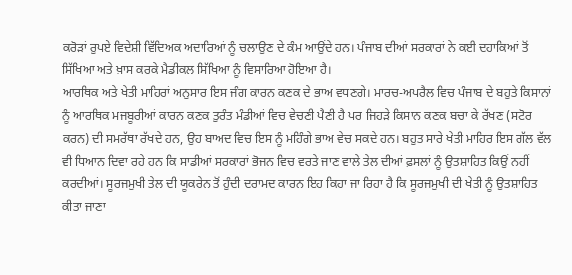ਕਰੋੜਾਂ ਰੁਪਏ ਵਿਦੇਸ਼ੀ ਵਿੱਦਿਅਕ ਅਦਾਰਿਆਂ ਨੂੰ ਚਲਾਉਣ ਦੇ ਕੰਮ ਆਉਂਦੇ ਹਨ। ਪੰਜਾਬ ਦੀਆਂ ਸਰਕਾਰਾਂ ਨੇ ਕਈ ਦਹਾਕਿਆਂ ਤੋਂ ਸਿੱਖਿਆ ਅਤੇ ਖ਼ਾਸ ਕਰਕੇ ਮੈਡੀਕਲ ਸਿੱਖਿਆ ਨੂੰ ਵਿਸਾਰਿਆ ਹੋਇਆ ਹੈ।
ਆਰਥਿਕ ਅਤੇ ਖੇਤੀ ਮਾਹਿਰਾਂ ਅਨੁਸਾਰ ਇਸ ਜੰਗ ਕਾਰਨ ਕਣਕ ਦੇ ਭਾਅ ਵਧਣਗੇ। ਮਾਰਚ-ਅਪਰੈਲ ਵਿਚ ਪੰਜਾਬ ਦੇ ਬਹੁਤੇ ਕਿਸਾਨਾਂ ਨੂੰ ਆਰਥਿਕ ਮਜਬੂਰੀਆਂ ਕਾਰਨ ਕਣਕ ਤੁਰੰਤ ਮੰਡੀਆਂ ਵਿਚ ਵੇਚਣੀ ਪੈਣੀ ਹੈ ਪਰ ਜਿਹੜੇ ਕਿਸਾਨ ਕਣਕ ਬਚਾ ਕੇ ਰੱਖਣ (ਸਟੋਰ ਕਰਨ) ਦੀ ਸਮਰੱਥਾ ਰੱਖਦੇ ਹਨ, ਉਹ ਬਾਅਦ ਵਿਚ ਇਸ ਨੂੰ ਮਹਿੰਗੇ ਭਾਅ ਵੇਚ ਸਕਦੇ ਹਨ। ਬਹੁਤ ਸਾਰੇ ਖੇਤੀ ਮਾਹਿਰ ਇਸ ਗੱਲ ਵੱਲ ਵੀ ਧਿਆਨ ਦਿਵਾ ਰਹੇ ਹਨ ਕਿ ਸਾਡੀਆਂ ਸਰਕਾਰਾਂ ਭੋਜਨ ਵਿਚ ਵਰਤੇ ਜਾਣ ਵਾਲੇ ਤੇਲ ਦੀਆਂ ਫ਼ਸਲਾਂ ਨੂੰ ਉਤਸ਼ਾਹਿਤ ਕਿਉਂ ਨਹੀਂ ਕਰਦੀਆਂ। ਸੂਰਜਮੁਖੀ ਤੇਲ ਦੀ ਯੂਕਰੇਨ ਤੋਂ ਹੁੰਦੀ ਦਰਾਮਦ ਕਾਰਨ ਇਹ ਕਿਹਾ ਜਾ ਰਿਹਾ ਹੈ ਕਿ ਸੂਰਜਮੁਖੀ ਦੀ ਖੇਤੀ ਨੂੰ ਉਤਸ਼ਾਹਿਤ ਕੀਤਾ ਜਾਣਾ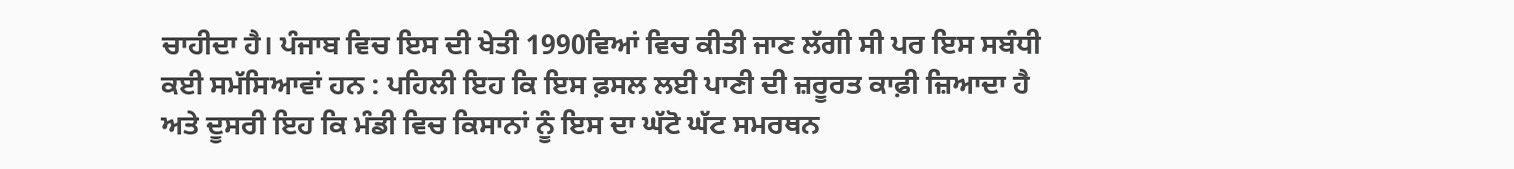ਚਾਹੀਦਾ ਹੈ। ਪੰਜਾਬ ਵਿਚ ਇਸ ਦੀ ਖੇਤੀ 1990ਵਿਆਂ ਵਿਚ ਕੀਤੀ ਜਾਣ ਲੱਗੀ ਸੀ ਪਰ ਇਸ ਸਬੰਧੀ ਕਈ ਸਮੱਸਿਆਵਾਂ ਹਨ : ਪਹਿਲੀ ਇਹ ਕਿ ਇਸ ਫ਼ਸਲ ਲਈ ਪਾਣੀ ਦੀ ਜ਼ਰੂਰਤ ਕਾਫ਼ੀ ਜ਼ਿਆਦਾ ਹੈ ਅਤੇ ਦੂਸਰੀ ਇਹ ਕਿ ਮੰਡੀ ਵਿਚ ਕਿਸਾਨਾਂ ਨੂੰ ਇਸ ਦਾ ਘੱਟੋ ਘੱਟ ਸਮਰਥਨ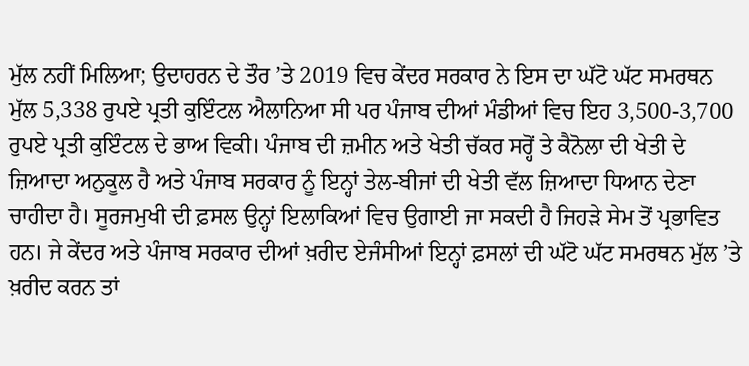ਮੁੱਲ ਨਹੀਂ ਮਿਲਿਆ; ਉਦਾਹਰਨ ਦੇ ਤੌਰ ’ਤੇ 2019 ਵਿਚ ਕੇਂਦਰ ਸਰਕਾਰ ਨੇ ਇਸ ਦਾ ਘੱਟੋ ਘੱਟ ਸਮਰਥਨ ਮੁੱਲ 5,338 ਰੁਪਏ ਪ੍ਰਤੀ ਕੁਇੰਟਲ ਐਲਾਨਿਆ ਸੀ ਪਰ ਪੰਜਾਬ ਦੀਆਂ ਮੰਡੀਆਂ ਵਿਚ ਇਹ 3,500-3,700 ਰੁਪਏ ਪ੍ਰਤੀ ਕੁਇੰਟਲ ਦੇ ਭਾਅ ਵਿਕੀ। ਪੰਜਾਬ ਦੀ ਜ਼ਮੀਨ ਅਤੇ ਖੇਤੀ ਚੱਕਰ ਸਰ੍ਹੋਂ ਤੇ ਕੈਨੋਲਾ ਦੀ ਖੇਤੀ ਦੇ ਜ਼ਿਆਦਾ ਅਨੁਕੂਲ ਹੈ ਅਤੇ ਪੰਜਾਬ ਸਰਕਾਰ ਨੂੰ ਇਨ੍ਹਾਂ ਤੇਲ-ਬੀਜਾਂ ਦੀ ਖੇਤੀ ਵੱਲ ਜ਼ਿਆਦਾ ਧਿਆਨ ਦੇਣਾ ਚਾਹੀਦਾ ਹੈ। ਸੂਰਜਮੁਖੀ ਦੀ ਫ਼ਸਲ ਉਨ੍ਹਾਂ ਇਲਾਕਿਆਂ ਵਿਚ ਉਗਾਈ ਜਾ ਸਕਦੀ ਹੈ ਜਿਹੜੇ ਸੇਮ ਤੋਂ ਪ੍ਰਭਾਵਿਤ ਹਨ। ਜੇ ਕੇਂਦਰ ਅਤੇ ਪੰਜਾਬ ਸਰਕਾਰ ਦੀਆਂ ਖ਼ਰੀਦ ਏਜੰਸੀਆਂ ਇਨ੍ਹਾਂ ਫ਼ਸਲਾਂ ਦੀ ਘੱਟੋ ਘੱਟ ਸਮਰਥਨ ਮੁੱਲ ’ਤੇ ਖ਼ਰੀਦ ਕਰਨ ਤਾਂ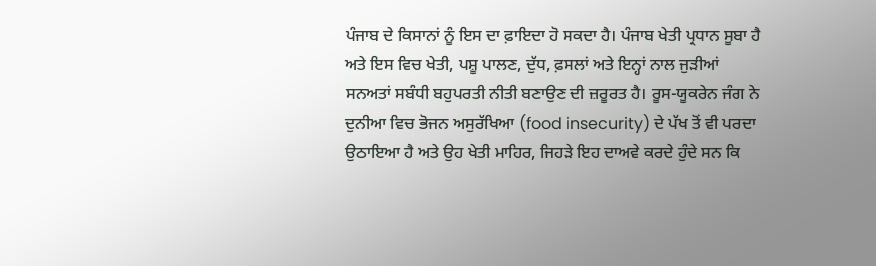ਪੰਜਾਬ ਦੇ ਕਿਸਾਨਾਂ ਨੂੰ ਇਸ ਦਾ ਫ਼ਾਇਦਾ ਹੋ ਸਕਦਾ ਹੈ। ਪੰਜਾਬ ਖੇਤੀ ਪ੍ਰਧਾਨ ਸੂਬਾ ਹੈ ਅਤੇ ਇਸ ਵਿਚ ਖੇਤੀ, ਪਸ਼ੂ ਪਾਲਣ, ਦੁੱਧ, ਫ਼ਸਲਾਂ ਅਤੇ ਇਨ੍ਹਾਂ ਨਾਲ ਜੁੜੀਆਂ ਸਨਅਤਾਂ ਸਬੰਧੀ ਬਹੁਪਰਤੀ ਨੀਤੀ ਬਣਾਉਣ ਦੀ ਜ਼ਰੂਰਤ ਹੈ। ਰੂਸ-ਯੂਕਰੇਨ ਜੰਗ ਨੇ ਦੁਨੀਆ ਵਿਚ ਭੋਜਨ ਅਸੁਰੱਖਿਆ (food insecurity) ਦੇ ਪੱਖ ਤੋਂ ਵੀ ਪਰਦਾ ਉਠਾਇਆ ਹੈ ਅਤੇ ਉਹ ਖੇਤੀ ਮਾਹਿਰ, ਜਿਹੜੇ ਇਹ ਦਾਅਵੇ ਕਰਦੇ ਹੁੰਦੇ ਸਨ ਕਿ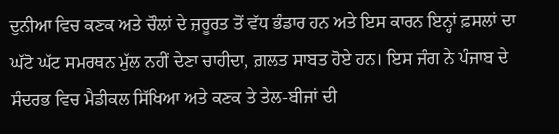ਦੁਨੀਆ ਵਿਚ ਕਣਕ ਅਤੇ ਚੌਲਾਂ ਦੇ ਜ਼ਰੂਰਤ ਤੋਂ ਵੱਧ ਭੰਡਾਰ ਹਨ ਅਤੇ ਇਸ ਕਾਰਨ ਇਨ੍ਹਾਂ ਫ਼ਸਲਾਂ ਦਾ ਘੱਟੋ ਘੱਟ ਸਮਰਥਨ ਮੁੱਲ ਨਹੀਂ ਦੇਣਾ ਚਾਹੀਦਾ, ਗ਼ਲਤ ਸਾਬਤ ਹੋਏ ਹਨ। ਇਸ ਜੰਗ ਨੇ ਪੰਜਾਬ ਦੇ ਸੰਦਰਭ ਵਿਚ ਮੈਡੀਕਲ ਸਿੱਖਿਆ ਅਤੇ ਕਣਕ ਤੇ ਤੇਲ-ਬੀਜਾਂ ਦੀ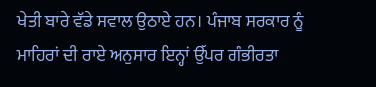ਖੇਤੀ ਬਾਰੇ ਵੱਡੇ ਸਵਾਲ ਉਠਾਏ ਹਨ। ਪੰਜਾਬ ਸਰਕਾਰ ਨੂੰ ਮਾਹਿਰਾਂ ਦੀ ਰਾਏ ਅਨੁਸਾਰ ਇਨ੍ਹਾਂ ਉੱਪਰ ਗੰਭੀਰਤਾ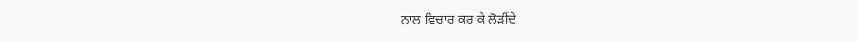ਨਾਲ ਵਿਚਾਰ ਕਰ ਕੇ ਲੋੜੀਂਦੇ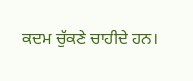ਕਦਮ ਚੁੱਕਣੇ ਚਾਹੀਦੇ ਹਨ।